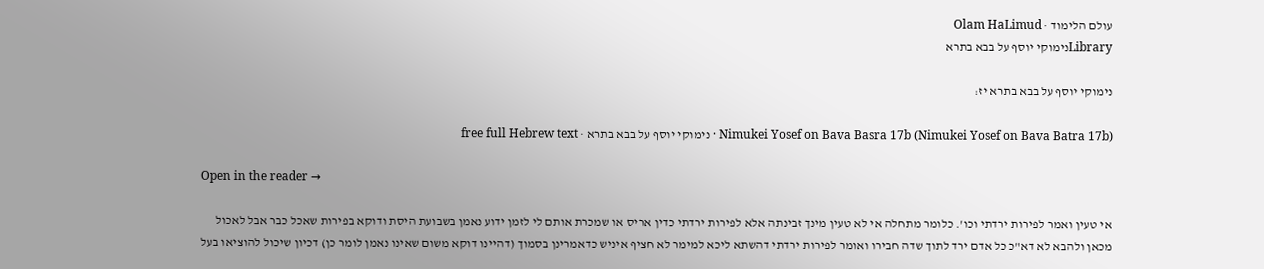עולם הלימוד · Olam HaLimud
Libraryנימוקי יוסף על בבא בתרא

נימוקי יוסף על בבא בתרא יז:

Nimukei Yosef on Bava Basra 17b (Nimukei Yosef on Bava Batra 17b) · נימוקי יוסף על בבא בתרא · free full Hebrew text

Open in the reader →

אי טעין ואמר לפירות ירדתי וכו'. כלומר מתחלה אי לא טעין מינך זבינתה אלא לפירות ירדתי כדין אריס או שמכרת אותם לי לזמן ידוע נאמן בשבועת היסת ודוקא בפירות שאכל כבר אבל לאכול מכאן ולהבא לא דא"כ כל אדם ירד לתוך שדה חבירו ואומר לפירות ירדתי דהשתא ליכא למימר לא חציף איניש כדאמרינן בסמוך (דהיינו דוקא משום שאינו נאמן לומר כן) דכיון שיכול להוציאו בעל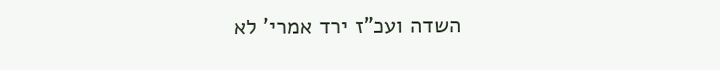השדה ועכ"ז ירד אמרי' לא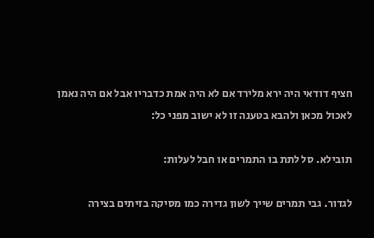חציף דודאי היה ירא מלירד אם לא היה אמת כדבריו אבל אם היה נאמן לאכול מכאן ולהבא בטענה זו לא ישוב מפני כל:

תובילא. סל לתת בו התמרים או חבל לעלות:

לגדור. גבי תמרים שייך לשון גדירה כמו מסיקה בזיתים בצירה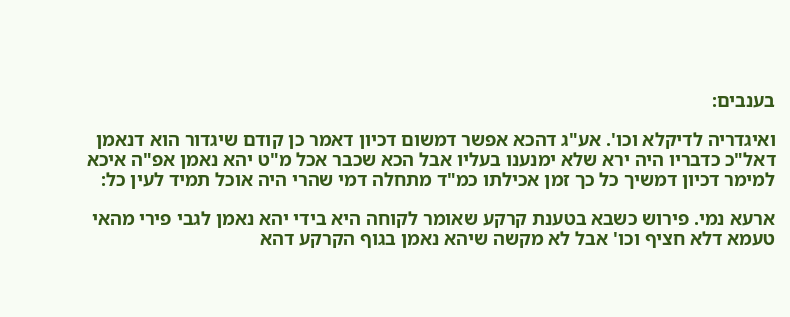בענבים:

ואיגדריה לדיקלא וכו'. אע"ג דהכא אפשר דמשום דכיון דאמר כן קודם שיגדור הוא דנאמן דאל"כ כדבריו היה ירא שלא ימנענו בעליו אבל הכא שכבר אכל מ"ט יהא נאמן אפ"ה איכא למימר דכיון דמשיך כל כך זמן אכילתו כמ"ד מתחלה דמי שהרי היה אוכל תמיד לעין כל:

ארעא נמי. פירוש כשבא בטענת קרקע שאומר לקוחה היא בידי יהא נאמן לגבי פירי מהאי טעמא דלא חציף וכו' אבל לא מקשה שיהא נאמן בגוף הקרקע דהא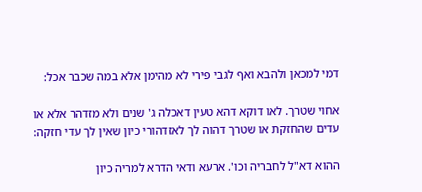דמי למכאן ולהבא ואף לגבי פירי לא מהימן אלא במה שכבר אכל:

אחוי שטרך. לאו דוקא דהא טעין דאכלה ג' שנים ולא מזדהר אלא או עדים שהחזקת או שטרך דהוה לך לאזדהורי כיון שאין לך עדי חזקה:

ההוא דא"ל לחבריה וכו'. ארעא ודאי הדרא למריה כיון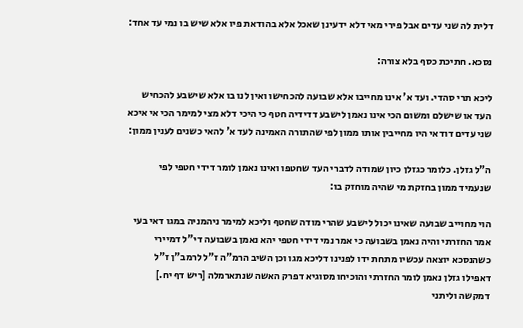דלית לה שני עדים אבל פירי מאי דלא ידעינן שאכל אלא בהודאת פיו אלא שיש בו נמי עד אחד:

נסכא. חתיכת כסף בלא צורה:

ליכא תרי סהדי. ועד א' אינו מחייבו אלא שבועה להכחישו ואין לנו בו אלא שישבע להכחיש העד או שישלם ומשום הכי אינו נאמן לישבע דדידיה חטף כי היכי דלא מצי למימר הכי אי איכא שני עדים דודאי היו מחייבין אותו ממון לפי שהתורה האמינה לעד א' להאי כשנים לענין ממון:

ה"ל גזלן. כלומר כגזלן כיון שמודה לדברי העד שחטפו ואינו נאמן לומר דידי חטפי לפי שנעמיד ממון בחזקת מי שהיה מוחזק בו:

הוי מחוייב שבועה שאינו יכול לישבע שהרי מודה שחטף וליכא למימר ניהמניה במגו דאי בעי אמר החזרתי והיה נאמן בשבועה כי אמר נמי דידי חטפי יהא נאמן בשבועה די"ל דמיירי כשהנסכא יוצאה עכשיו מתחת ידו לפנינו דליכא מגו וכן השיב הרמ"ה ז"ל לרמב"ן ז"ל דאפילו גזלן נאמן לומר החזרתי והוכיחו מסוגיא דפרק האשה שנתארמלה [ריש דף יח.] דמקשה וליתני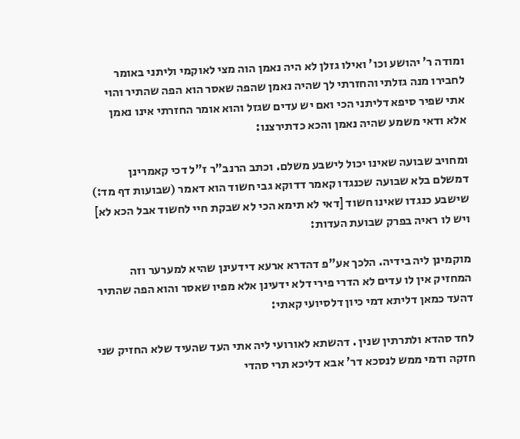ומודה ר' יהושע וכו' ואילו גזלן לא היה נאמן הוה מצי לאוקמי וליתני באומר לחבירו מנה גזלתי והחזרתי לך שהיה נאמן שהפה שאסר הוא הפה שהתיר והוי אתי שפיר סיפא דליתני הכי ואם יש עדים שגזל והוא אומר החזרתי אינו נאמן אלא ודאי משמע שהיה נאמן והכא כדתירצנו:

ומחויב שבועה שאינו יכול לישבע משלם. וכתב הרנב"ר ז"ל דכי קאמרינן דמשלם בלא שבועה שכנגדו קאמר דדוקא גבי חשוד הוא דאמר (שבועות דף מד:) שישבע כנגדו שאינו חשוד [דאי לא תימא הכי לא שבקת חיי לחשוד אבל הכא לא] ויש לו ראיה בפרק שבועת העדות:

מוקמינן ליה בידיה. הלכך אע"פ דהדרא ארעא דידעינן שהיא למערער וזה המחזיק אין לו עדים לא הדרי פירי דלא ידעינן אלא מפיו שאסר והוא הפה שהתיר דהעד כמאן דליתא דמי כיון דלסיועי קאתי:

לחד סהדא ולתרתין שנין . דהשתא לאורועי ליה אתי העד שהעיד שלא החזיק שני חזקה ודמי ממש לנסכא דר' אבא דליכא תרי סהדי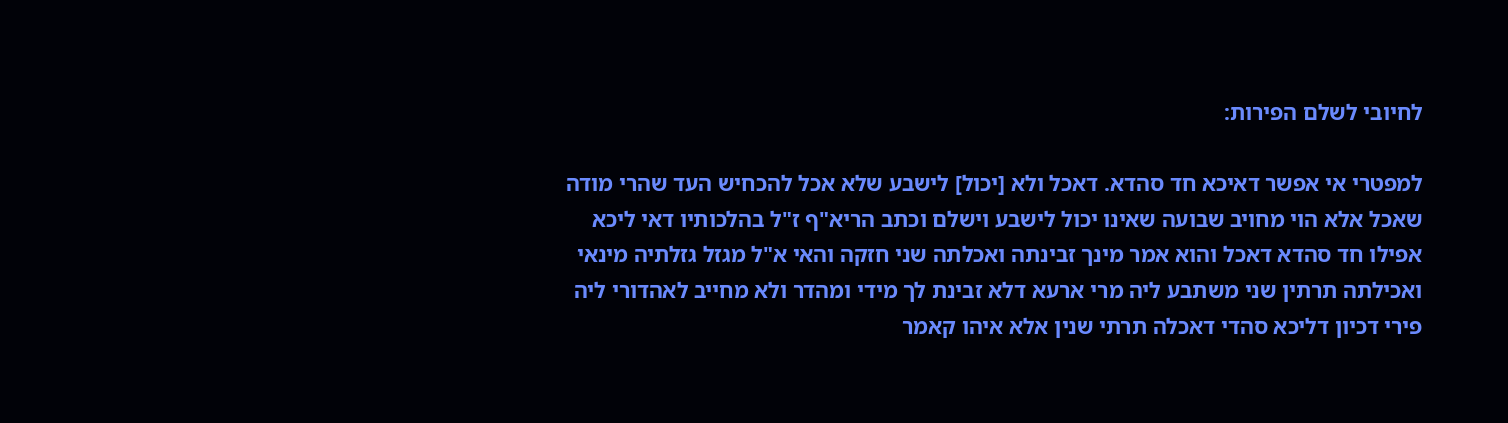לחיובי לשלם הפירות:

למפטרי אי אפשר דאיכא חד סהדא. דאכל ולא [יכול] לישבע שלא אכל להכחיש העד שהרי מודה שאכל אלא הוי מחויב שבועה שאינו יכול לישבע וישלם וכתב הריא"ף ז"ל בהלכותיו דאי ליכא אפילו חד סהדא דאכל והוא אמר מינך זבינתה ואכלתה שני חזקה והאי א"ל מגזל גזלתיה מינאי ואכילתה תרתין שני משתבע ליה מרי ארעא דלא זבינת לך מידי ומהדר ולא מחייב לאהדורי ליה פירי דכיון דליכא סהדי דאכלה תרתי שנין אלא איהו קאמר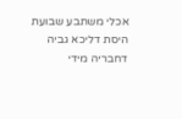אכלי משתבע שבועת היסת דליכא גביה דחבריה מידי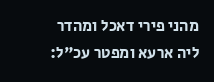מהני פירי דאכל ומהדר ליה ארעא ומפטר עכ"ל: